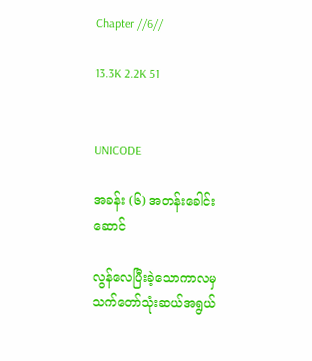Chapter //6//

13.3K 2.2K 51


UNICODE

အခန်း (၆) အတန်းခေါင်းဆောင်

လွန်လေပြီးခဲ့သောကာလမှ သက်တော်သုံးဆယ်အရွယ်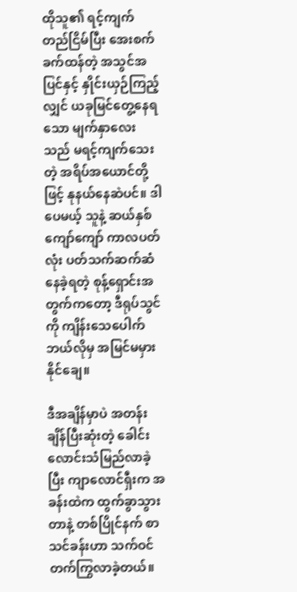ထိုသူ၏ ရင့်ကျက်တည်ငြိမ်ပြီး အေးစက်ခက်ထန်တဲ့ အသွင်အပြင်နှင့် နှိုင်းယှဉ်ကြည့်လျှင် ယခုမြင်တွေ့နေရသော မျက်နှာလေးသည် မရင့်ကျက်သေးတဲ့ အရိပ်အယောင်တို့ဖြင့် နုနယ်နေဆဲပင်။ ဒါပေမယ့် သူနဲ့ ဆယ်နှစ်ကျော်ကျော် ကာလပတ်လုံး ပတ်သက်ဆက်ဆံနေခဲ့ရတဲ့ စုန့်ရှောင်းအတွက်ကတော့ ဒီရုပ်သွင်ကို ကျိန်းသေပေါက် ဘယ်လိုမှ အမြင်မမှားနိုင်ချေ။

ဒီအချိန်မှာပဲ အတန်းချိန်ပြီးဆုံးတဲ့ ခေါင်းလောင်းသံမြည်လာခဲ့ပြီး ကျာလောင်ရှီးက အခန်းထဲက ထွက်ခွာသွားတာနဲ့ တစ်ပြိုင်နက် စာသင်ခန်းဟာ သက်ဝင်တက်ကြွလာခဲ့တယ်။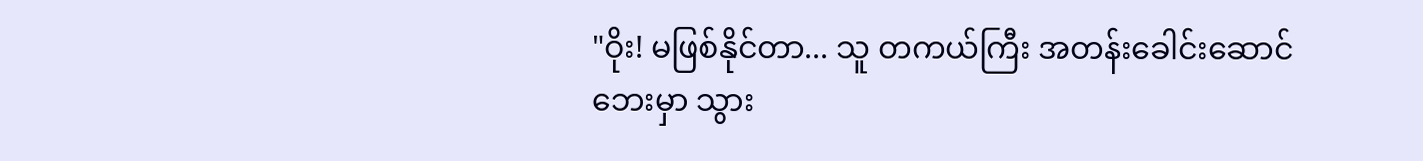"ဝိုး! မဖြစ်နိုင်တာ... သူ တကယ်ကြီး အတန်းခေါင်းဆောင်ဘေးမှာ သွား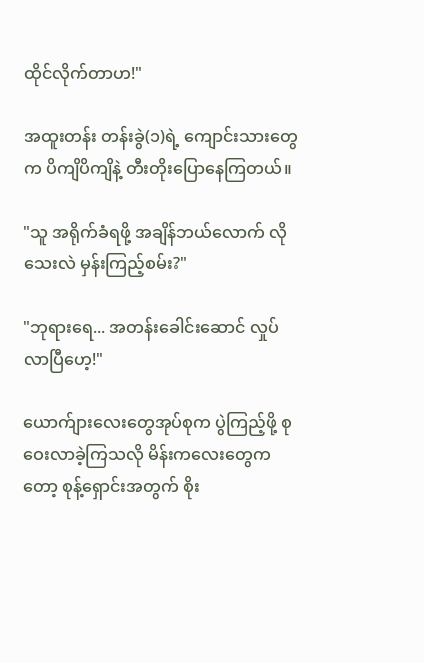ထိုင်လိုက်တာဟ!"

အထူးတန်း တန်းခွဲ(၁)ရဲ့ ကျောင်းသားတွေက ပိကျိပိကျိနဲ့ တီးတိုးပြောနေကြတယ်။

"သူ အရိုက်ခံရဖို့ အချိန်ဘယ်လောက် လိုသေးလဲ မှန်းကြည့်စမ်း?"

"ဘုရားရေ... အတန်းခေါင်းဆောင် လှုပ်လာပြီဟေ့!"

ယောက်ျားလေးတွေအုပ်စုက ပွဲကြည့်ဖို့ စုဝေးလာခဲ့ကြသလို မိန်းကလေးတွေကတော့ စုန့်ရှောင်းအတွက် စိုး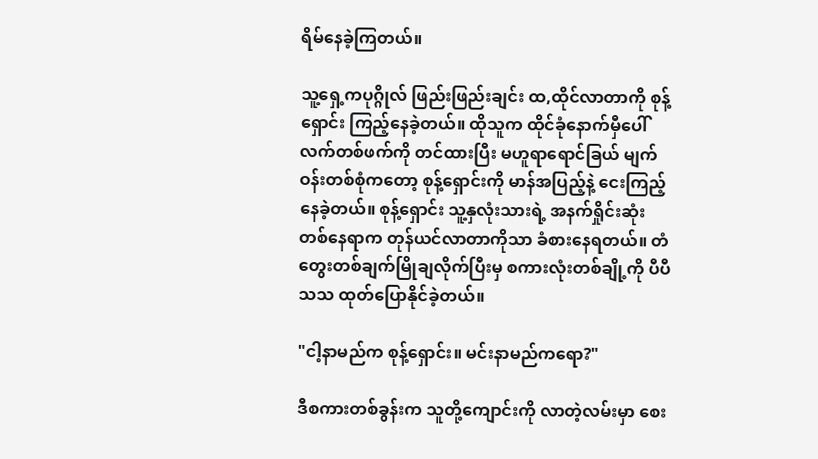ရိမ်နေခဲ့ကြတယ်။

သူ့ရှေ့ကပုဂ္ဂိုလ် ဖြည်းဖြည်းချင်း ထ,ထိုင်လာတာကို စုန့်ရှောင်း ကြည့်နေခဲ့တယ်။ ထိုသူက ထိုင်ခုံနောက်မှီပေါ် လက်တစ်ဖက်ကို တင်ထားပြီး မဟူရာရောင်ခြယ် မျက်ဝန်းတစ်စုံကတော့ စုန့်ရှောင်းကို မာန်အပြည့်နဲ့ ငေးကြည့်နေခဲ့တယ်။ စုန့်ရှောင်း သူ့နှလုံးသားရဲ့ အနက်ရှိုင်းဆုံးတစ်နေရာက တုန်ယင်လာတာကိုသာ ခံစားနေရတယ်။ တံတွေးတစ်ချက်မြိုချလိုက်ပြီးမှ စကားလုံးတစ်ချို့ကို ပီပီသသ ထုတ်ပြောနိုင်ခဲ့တယ်။

"ငါ့နာမည်က စုန့်ရှောင်း။ မင်းနာမည်ကရော?"

ဒီစကားတစ်ခွန်းက သူတို့ကျောင်းကို လာတဲ့လမ်းမှာ စေး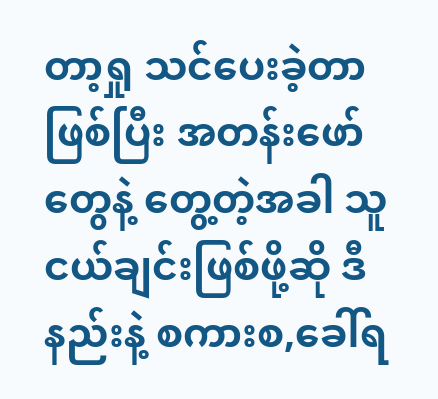တာ့ရှု သင်ပေးခဲ့တာ ဖြစ်ပြီး အတန်းဖော်တွေနဲ့ တွေ့တဲ့အခါ သူငယ်ချင်းဖြစ်ဖို့ဆို ဒီနည်းနဲ့ စကားစ,ခေါ်ရ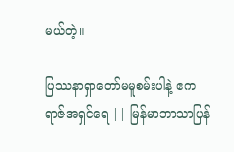မယ်တဲ့။

ပြဿနာရှာတော်မမူစမ်းပါနဲ့ ဧကရာဇ်အရှင်ရေ || မြန်မာဘာသာပြန်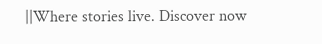||Where stories live. Discover now